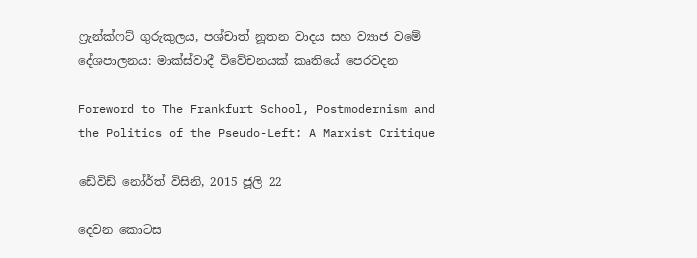ෆ්‍රැන්ක්ෆට් ගුරුකුලය, පශ්චාත් නූතන වාදය සහ ව්‍යාජ වමේ දේශපාලනය: මාක්ස්වාදී විවේචනයක් කෘතියේ පෙරවදන

Foreword to The Frankfurt School, Postmodernism and the Politics of the Pseudo-Left: A Marxist Critique

ඩේවිඩ් නෝර්ත් විසිනි, 2015 ජූලි 22

දෙවන කොටස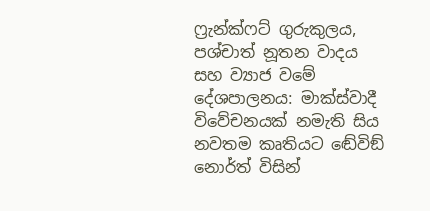ෆ්‍රැන්ක්ෆට් ගුරුකුලය, පශ්චාත් නූතන වාදය සහ ව්‍යාජ වමේ දේශපාලනය: මාක්ස්වාදී විවේචනයක් නමැති සිය නවතම කෘතියට ඬේවිඞ් නොර්ත් විසින්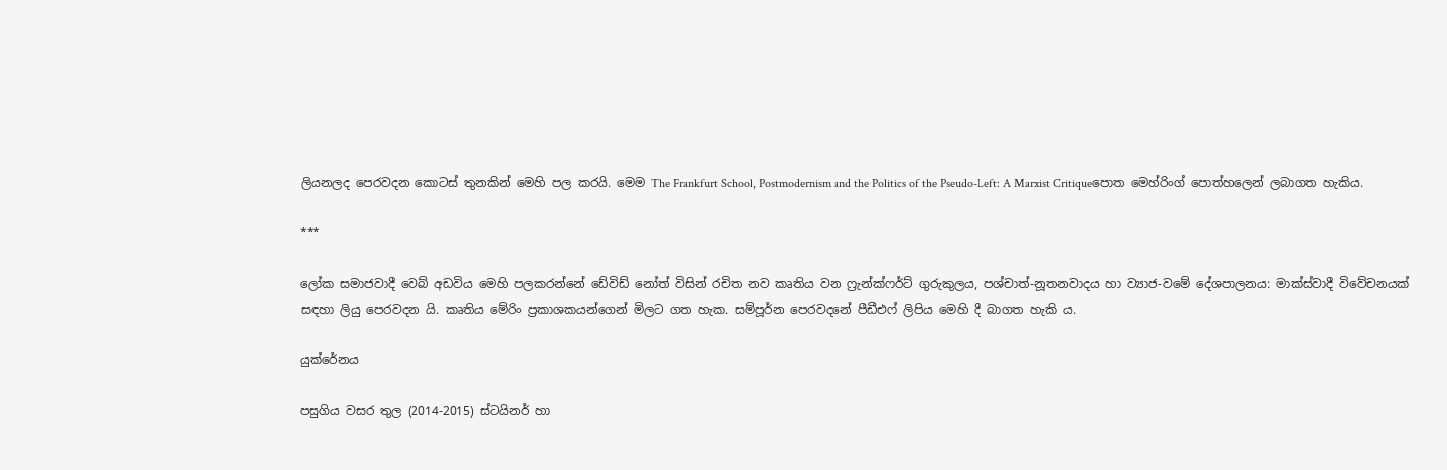ලියනලද පෙරවදන කොටස් තුනකින් මෙහි පල කරයි. මෙම The Frankfurt School, Postmodernism and the Politics of the Pseudo-Left: A Marxist Critiqueපොත මෙහ්රිංග් පොත්හලෙන් ලබාගත හැකිය.

***

ලෝක සමාජවාදී වෙබ් අඩවිය මෙහි පලකරන්නේ ඩේවිඩ් නෝත් විසින් රචිත නව කෘතිය වන ෆ්‍රැන්ක්ෆර්ට් ගුරුකුලය, පශ්චාත්-නූතනවාදය හා ව්‍යාජ-වමේ දේශපාලනය: මාක්ස්වාදී විවේචනයක් සඳහා ලියු පෙරවදන යි. කෘතිය මේරිං ප්‍රකාශකයන්ගෙන් මිලට ගත හැක. සම්පූර්න පෙරවදනේ පීඩීඑෆ් ලිපිය මෙහි දී බාගත හැකි ය.

යුක්රේනය

පසුගිය වසර තුල (2014-2015) ස්ටයිනර් හා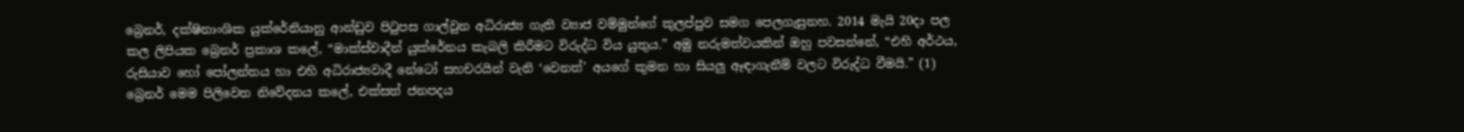බ්‍රෙනර්, දක්ෂිනාංශික යුක්රේනියානු ආන්ඩුව පිටුපස ගාල්වුන අධිරාජ්‍ය ගැති ව්‍යාජ වම්මුන්ගේ කුලප්පුව සමග පෙලගැසුනහ. 2014 මැයි 20දා පල කල ලිපියක බ්‍රෙනර් ප්‍රකාශ කලේ, “මාක්ස්වාදීන් යුක්රේනය කැබලි කිරීමට විරුද්ධ විය යුතුය.” අමු නරුමත්වයකින් ඔහු පවසන්නේ, “එහි අර්ථය, රුසියාව හෝ පෝලන්තය හා එහි අධිරාජ්‍යවාදී නේටෝ සහචරයින් වැනි ‘වෙනත්’ අයගේ කුමන හා සියලු ඈඳාගැනීම් වලට විරුද්ධ වීමයි.” (1) බ්‍රෙනර් මෙම පිලිවෙත නිවේදනය කලේ, එක්සත් ජනපදය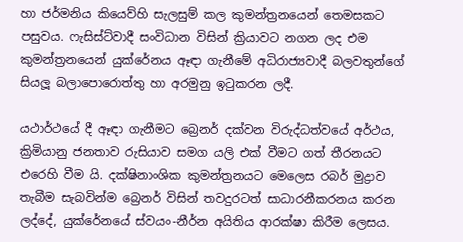හා ජර්මනිය කියෙව්හි සැලසුම් කල කුමන්ත්‍රනයෙන් තෙමසකට පසුවය. ෆැසිස්ට්වාදී සංවිධාන විසින් ක්‍රියාවට නගන ලද එම කුමන්ත්‍රනයෙන් යුක්රේනය ඈඳා ගැනීමේ අධිරාජ්‍යවාදී බලවතුන්ගේ සියලූ බලාපොරොත්තු හා අරමුනු ඉටුකරන ලදී.

යථාර්ථයේ දී ඈඳා ගැනීමට බ්‍රෙනර් දක්වන විරුද්ධත්වයේ අර්ථය, ක්‍රිමියානු ජනතාව රුසියාව සමග යලි එක් වීමට ගත් තීරනයට එරෙහි වීම යි. දක්ෂිනාංශික කුමන්ත්‍රනයට මෙලෙස රබර් මුද්‍රාව තැබීම සැබවින්ම බ්‍රෙනර් විසින් තවදුරටත් සාධාරනීකරනය කරන ලද්දේ, යුක්රේනයේ ස්වයං-නීර්න අයිතිය ආරක්ෂා කිරීම ලෙසය.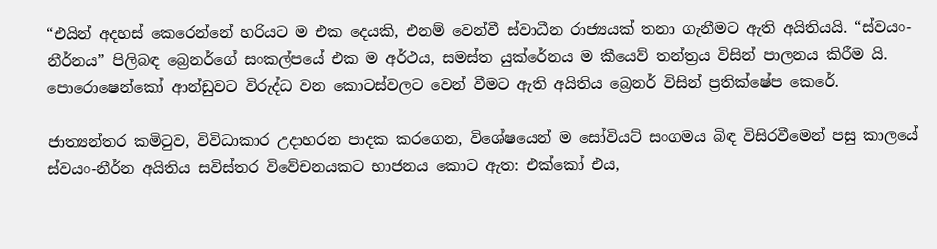“එයින් අදහස් කෙරෙන්නේ හරියට ම එක දෙයකි, එනම් වෙන්වී ස්වාධීන රාජ්‍යයක් තනා ගැනීමට ඇති අයිතියයි. “ස්වයං-නීර්නය” පිලිබඳ බ්‍රෙනර්ගේ සංකල්පයේ එක ම අර්ථය, සමස්ත යුක්රේනය ම කීයෙව් තන්ත්‍රය විසින් පාලනය කිරීම යි. පොරොෂෙන්කෝ ආන්ඩුවට විරුද්ධ වන කොටස්වලට වෙන් වීමට ඇති අයිතිය බ්‍රෙනර් විසින් ප්‍රතික්ෂේප කෙරේ.

ජාත්‍යන්තර කමිටුව, විවිධාකාර උදාහරන පාදක කරගෙන, විශේෂයෙන් ම සෝවියට් සංගමය බිඳ විසිරවීමෙන් පසු කාලයේ ස්වයං-නීර්න අයිතිය සවිස්තර විවේචනයකට භාජනය කොට ඇත: එක්කෝ එය,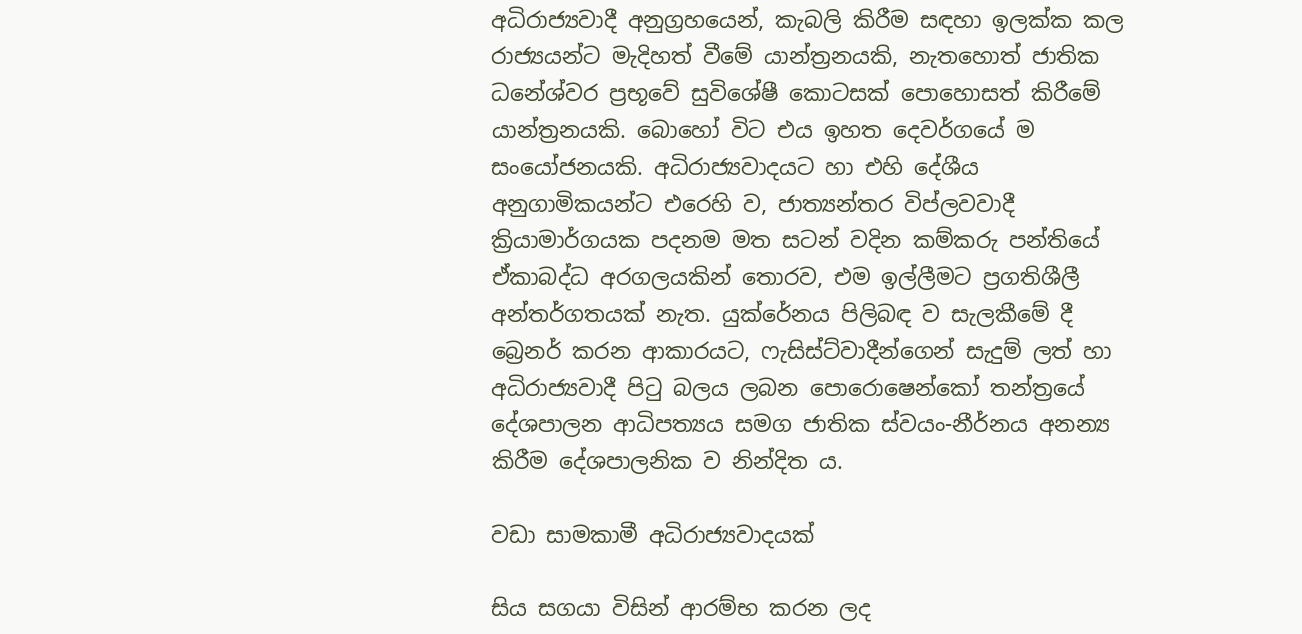අධිරාජ්‍යවාදී අනුග්‍රහයෙන්, කැබලි කිරීම සඳහා ඉලක්ක කල රාජ්‍යයන්ට මැදිහත් වීමේ යාන්ත්‍රනයකි, නැතහොත් ජාතික ධනේශ්වර ප්‍රභූවේ සුවිශේෂී කොටසක් පොහොසත් කිරීමේ යාන්ත්‍රනයකි. බොහෝ විට එය ඉහත දෙවර්ගයේ ම සංයෝජනයකි. අධිරාජ්‍යවාදයට හා එහි දේශීය අනුගාමිකයන්ට එරෙහි ව, ජාත්‍යන්තර විප්ලවවාදී ක්‍රියාමාර්ගයක පදනම මත සටන් වදින කම්කරු පන්තියේ ඒකාබද්ධ අරගලයකින් තොරව, එම ඉල්ලීමට ප්‍රගතිශීලී අන්තර්ගතයක් නැත. යුක්රේනය පිලිබඳ ව සැලකීමේ දී බ්‍රෙනර් කරන ආකාරයට, ෆැසිස්ට්වාදීන්ගෙන් සැදුම් ලත් හා අධිරාජ්‍යවාදී පිටු බලය ලබන පොරොෂෙන්කෝ තන්ත්‍රයේ දේශපාලන ආධිපත්‍යය සමග ජාතික ස්වයං-නීර්නය අනන්‍ය කිරීම දේශපාලනික ව නින්දිත ය.

වඩා සාමකාමී අධිරාජ්‍යවාදයක්

සිය සගයා විසින් ආරම්භ කරන ලද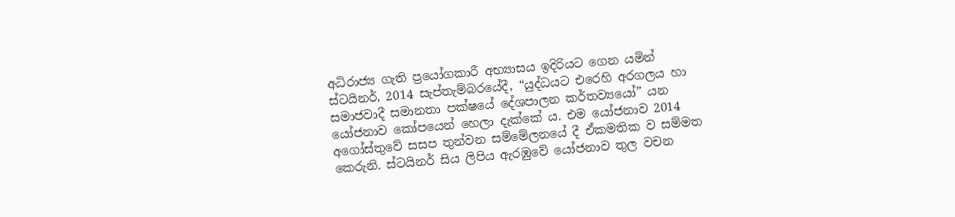අධිරාජ්‍ය ගැති ප්‍රයෝගකාරී අභ්‍යාසය ඉදිරියට ගෙන යමින් ස්ටයිනර්, 2014 සැප්තැම්බරයේදී, “යුද්ධයට එරෙහි අරගලය හා සමාජවාදී සමානතා පක්ෂයේ දේශපාලන කර්තව්‍යයෝ” යන යෝජනාව කෝපයෙන් හෙලා දැක්කේ ය. එම යෝජනාව 2014 අගෝස්තුවේ සසප තුන්වන සම්මේලනයේ දී ඒකමතික ව සම්මත කෙරුනි. ස්ටයිනර් සිය ලිපිය ඇරඹුවේ යෝජනාව තුල වචන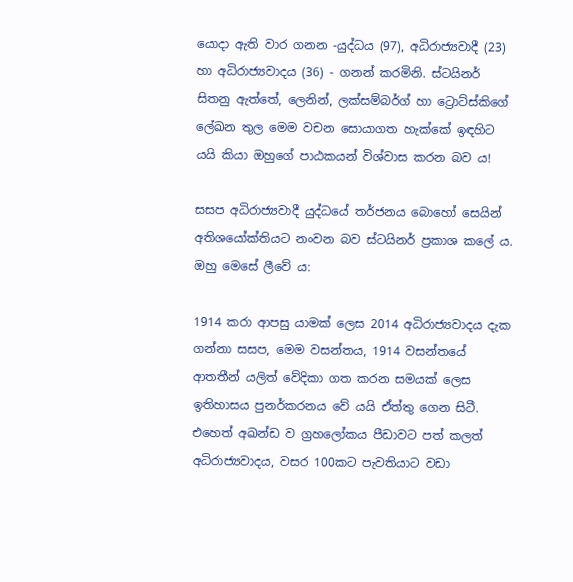යොදා ඇති වාර ගනන -යුද්ධය (97), අධිරාජ්‍යවාදී (23) හා අධිරාජ්‍යවාදය (36) - ගනන් කරමිනි. ස්ටයිනර් සිතනු ඇත්තේ, ලෙනින්, ලක්සම්බර්ග් හා ට්‍රොට්ස්කිගේ ලේඛන තුල මෙම වචන සොයාගත හැක්කේ ඉඳහිට යයි කියා ඔහුගේ පාඨකයන් විශ්වාස කරන බව ය!

සසප අධිරාජ්‍යවාදී යුද්ධයේ තර්ජනය බොහෝ සෙයින් අතිශයෝක්තියට නංවන බව ස්ටයිනර් ප්‍රකාශ කලේ ය. ඔහු මෙසේ ලීවේ ය:

1914 කරා ආපසු යාමක් ලෙස 2014 අධිරාජ්‍යවාදය දැක ගන්නා සසප, මෙම වසන්තය, 1914 වසන්තයේ ආතතීන් යලිත් වේදිකා ගත කරන සමයක් ලෙස ඉතිහාසය පුනර්කරනය වේ යයි ඒත්තු ගෙන සිටී. එහෙත් අඛන්ඩ ව ග්‍රහලෝකය පීඩාවට පත් කලත් අධිරාජ්‍යවාදය, වසර 100කට පැවතියාට වඩා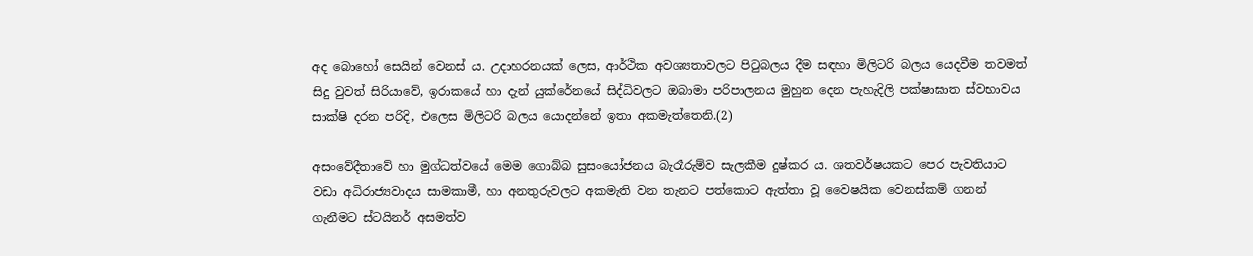අද බොහෝ සෙයින් වෙනස් ය. උදාහරනයක් ලෙස, ආර්ථික අවශ්‍යතාවලට පිටුබලය දීම සඳහා මිලිටරි බලය යෙදවීම තවමත් සිදු වුවත් සිරියාවේ, ඉරාකයේ හා දැන් යුක්රේනයේ සිද්ධිවලට ඔබාමා පරිපාලනය මුහුන දෙන පැහැදිලි පක්ෂාඝාත ස්වභාවය සාක්ෂි දරන පරිදි, එලෙස මිලිටරි බලය යොදන්නේ ඉතා අකමැත්තෙනි.(2)

අසංවේදීතාවේ හා මුග්ධත්වයේ මෙම ගොබ්බ සුසංයෝජනය බැරෑරුම්ව සැලකීම දුෂ්කර ය. ශතවර්ෂයකට පෙර පැවතියාට වඩා අධිරාජ්‍යවාදය සාමකාමී, හා අනතුරුවලට අකමැති වන තැනට පත්කොට ඇත්තා වූ වෛෂයික වෙනස්කම් ගනන් ගැනීමට ස්ටයිනර් අසමත්ව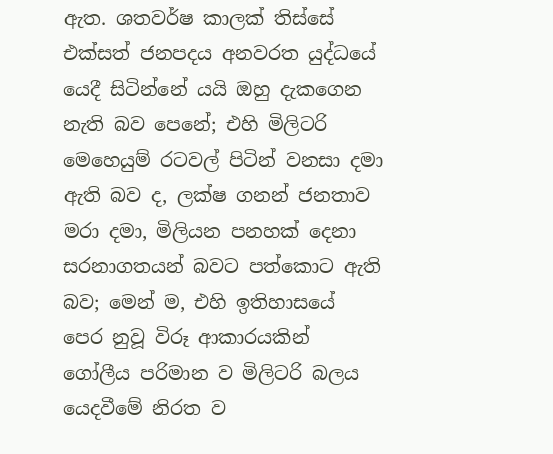ඇත. ශතවර්ෂ කාලක් තිස්සේ එක්සත් ජනපදය අනවරත යුද්ධයේ යෙදී සිටින්නේ යයි ඔහු දැකගෙන නැති බව පෙනේ; එහි මිලිටරි මෙහෙයුම් රටවල් පිටින් වනසා දමා ඇති බව ද, ලක්ෂ ගනන් ජනතාව මරා දමා, මිලියන පනහක් දෙනා සරනාගතයන් බවට පත්කොට ඇති බව; මෙන් ම, එහි ඉතිහාසයේ පෙර නුවූ විරූ ආකාරයකින් ගෝලීය පරිමාන ව මිලිටරි බලය යෙදවීමේ නිරත ව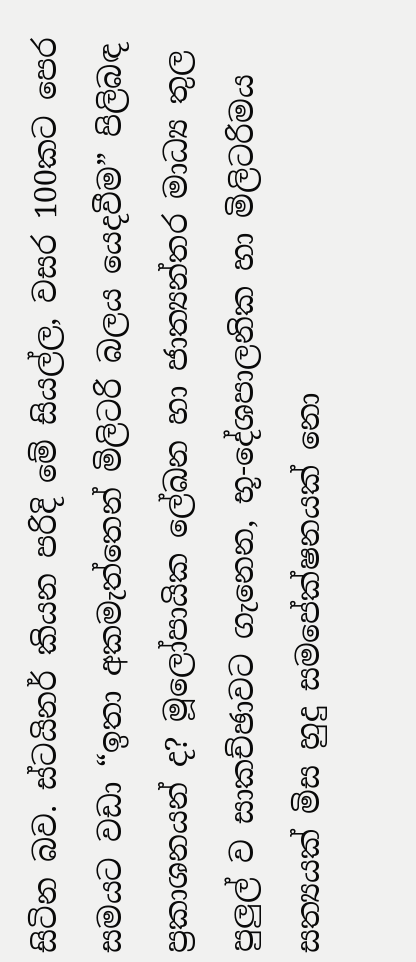සිටින බව. ස්ටයිනර් කියන පරිදි මේ සියල්ල, වසර 100කට පෙර සමයට වඩා “ඉතා අකමැත්තෙන් මිලිටරි බලය යෙදවීම” පිලිබඳ ප්‍රකාශනයන් ද? මූලෝපායික ලේඛන හා ජාත්‍යන්තර මාධ්‍ය තුල පුලුල් ව සාකච්ඡාවට ගැනෙන, භූ-දේශපාලනික හා මිලිටරිමය සත්‍යයක් මිස හුදු සමපේක්ෂනයක් නො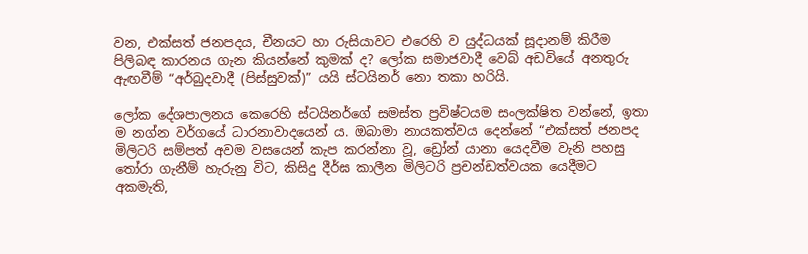වන, එක්සත් ජනපදය, චීනයට හා රුසියාවට එරෙහි ව යුද්ධයක් සූදානම් කිරීම පිලිබඳ කාරනය ගැන කියන්නේ කුමක් ද? ලෝක සමාජවාදී වෙබ් අඩවියේ අනතුරු ඇඟවීම් “අර්බුදවාදී (පිස්සුවක්)” යයි ස්ටයිනර් නො තකා හරියි.

ලෝක දේශපාලනය කෙරෙහි ස්ටයිනර්ගේ සමස්ත ප්‍රවිෂ්ටයම සංලක්ෂිත වන්නේ, ඉතා ම නග්න වර්ගයේ ධාරනාවාදයෙන් ය. ඔබාමා නායකත්වය දෙන්නේ “එක්සත් ජනපද මිලිටරි සම්පත් අවම වසයෙන් කැප කරන්නා වූ, ඩ්‍රෝන් යානා යෙදවීම වැනි පහසු තෝරා ගැනීම් හැරුනු විට, කිසිදු දීර්ඝ කාලීන මිලිටරි ප්‍රචන්ඩත්වයක යෙදීමට අකමැති,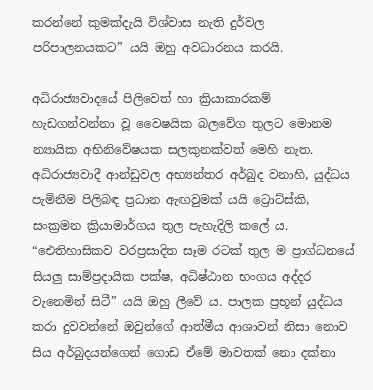කරන්නේ කුමක්දැයි විශ්වාස නැති දුර්වල පරිපාලනයකට” යයි ඔහු අවධාරනය කරයි.

අධිරාජ්‍යවාදයේ පිලිවෙත් හා ක්‍රියාකාරකම් හැඩගන්වන්නා වූ වෛෂයික බලවේග තුලට මොනම න්‍යායික අභිනිවේෂයක සලකුනක්වත් මෙහි නැත. අධිරාජ්‍යවාදී ආන්ඩුවල අභ්‍යන්තර අර්බුද වනාහි, යුද්ධය පැමිනීම පිලිබඳ ප්‍රධාන ඇඟවුමක් යයි ට්‍රොට්ස්කි, සංක්‍රමන ක්‍රියාමාර්ගය තුල පැහැදිලි කලේ ය. “ඓතිහාසිකව වරප්‍රසාදිත සෑම රටක් තුල ම ප්‍රාග්ධනයේ සියලු සාම්ප්‍රදායික පක්ෂ, අධිෂ්ඨාන භංගය අද්දර වැනෙමින් සිටී” යයි ඔහු ලීවේ ය. පාලක ප්‍රභූන් යුද්ධය කරා දුවවන්නේ ඔවුන්ගේ ආත්මීය ආශාවන් නිසා නොව සිය අර්බුදයන්ගෙන් ගොඩ ඒමේ මාවතක් නො දක්නා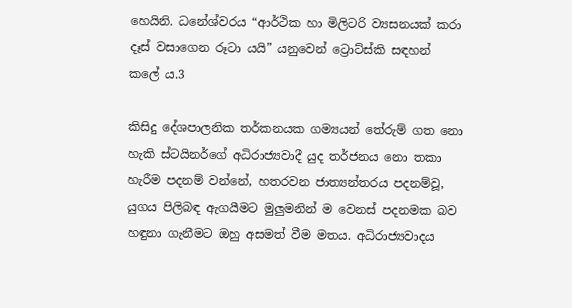හෙයිනි. ධනේශ්වරය “ආර්ථික හා මිලිටරි ව්‍යසනයක් කරා දෑස් වසාගෙන රූටා යයි” යනුවෙන් ට්‍රොට්ස්කි සඳහන් කලේ ය.3

කිසිදු දේශපාලනික තර්කනයක ගම්‍යයන් තේරුම් ගත නො හැකි ස්ටයිනර්ගේ අධිරාජ්‍යවාදී යුද තර්ජනය නො තකා හැරීම පදනම් වන්නේ, හතරවන ජාත්‍යන්තරය පදනම්වූ, යුගය පිලිබඳ ඇගයීමට මුලුමනින් ම වෙනස් පදනමක බව හඳුනා ගැනීමට ඔහු අසමත් වීම මතය. අධිරාජ්‍යවාදය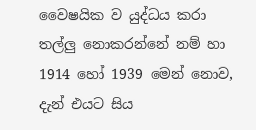වෛෂයික ව යුද්ධය කරා තල්ලු නොකරන්නේ නම් හා 1914 හෝ 1939 මෙන් නොව, දැන් එයට සිය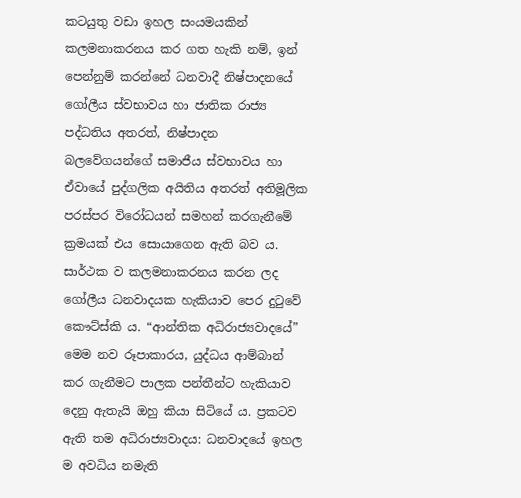කටයුතු වඩා ඉහල සංයමයකින් කලමනාකරනය කර ගත හැකි නම්, ඉන් පෙන්නුම් කරන්නේ ධනවාදී නිෂ්පාදනයේ ගෝලීය ස්වභාවය හා ජාතික රාජ්‍ය පද්ධතිය අතරත්, නිෂ්පාදන බලවේගයන්ගේ සමාජීය ස්වභාවය හා ඒවායේ පුද්ගලික අයිතිය අතරත් අතිමූලික පරස්පර විරෝධයන් සමහන් කරගැනීමේ ක්‍රමයක් එය සොයාගෙන ඇති බව ය. සාර්ථක ව කලමනාකරනය කරන ලද ගෝලීය ධනවාදයක හැකියාව පෙර දුටුවේ කෞට්ස්කි ය. “ආන්තික අධිරාජ්‍යවාදයේ” මෙම නව රූපාකාරය, යුද්ධය ආම්බාන් කර ගැනීමට පාලක පන්තීන්ට හැකියාව දෙනු ඇතැයි ඔහු කියා සිටියේ ය. ප්‍රකටව ඇති තම අධිරාජ්‍යවාදය: ධනවාදයේ ඉහල ම අවධිය නමැති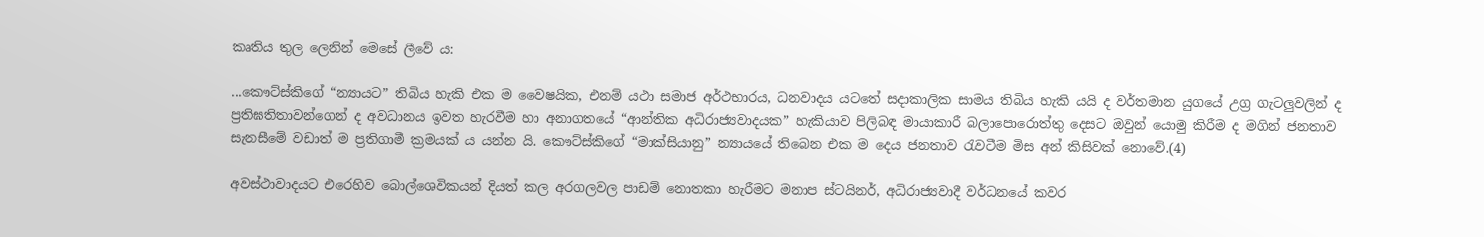කෘතිය තුල ලෙනින් මෙසේ ලීවේ ය:

...කෞට්ස්කිගේ “න්‍යායට” තිබිය හැකි එක ම වෛෂයික, එනම් යථා සමාජ අර්ථභාරය, ධනවාදය යටතේ සදාකාලික සාමය තිබිය හැකි යයි ද වර්තමාන යුගයේ උග්‍ර ගැටලුවලින් ද ප්‍රතිඝතිතාවන්ගෙන් ද අවධානය ඉවත හැරවීම හා අනාගතයේ “ආන්තික අධිරාජ්‍යවාදයක” හැකියාව පිලිබඳ මායාකාරී බලාපොරොත්තු දෙසට ඔවුන් යොමු කිරීම ද මගින් ජනතාව සැනසීමේ වඩාත් ම ප්‍රතිගාමී ක්‍රමයක් ය යන්න යි. කෞට්ස්කිගේ “මාක්සියානු” න්‍යායයේ තිබෙන එක ම දෙය ජනතාව රැවටීම මිස අන් කිසිවක් නොවේ.(4)

අවස්ථාවාදයට එරෙහිව බොල්ශෙවිකයන් දියත් කල අරගලවල පාඩම් නොතකා හැරීමට මනාප ස්ටයිනර්, අධිරාජ්‍යවාදී වර්ධනයේ කවර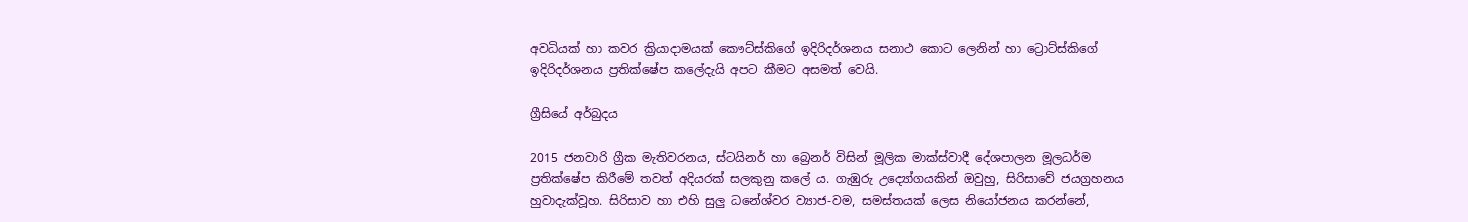අවධියක් හා කවර ක්‍රියාදාමයක් කෞට්ස්කිගේ ඉදිරිදර්ශනය සනාථ කොට ලෙනින් හා ට්‍රොට්ස්කිගේ ඉදිරිදර්ශනය ප්‍රතික්ෂේප කලේදැයි අපට කීමට අසමත් වෙයි.

ග්‍රීසියේ අර්බුදය

2015 ජනවාරි ග්‍රීක මැතිවරනය, ස්ටයිනර් හා බ්‍රෙනර් විසින් මූලික මාක්ස්වාදී දේශපාලන මූලධර්ම ප්‍රතික්ෂේප කිරීමේ තවත් අදියරක් සලකුනු කලේ ය. ගැඹුරු උද්‍යෝගයකින් ඔවුහු, සිරිසාවේ ජයග්‍රහනය හුවාදැක්වූහ. සිරිසාව හා එහි සුලු ධනේශ්වර ව්‍යාජ-වම, සමස්තයක් ලෙස නියෝජනය කරන්නේ,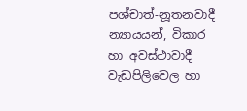පශ්චාත්-නූතනවාදී න්‍යායයන්, විකාර හා අවස්ථාවාදී වැඩපිලිවෙල හා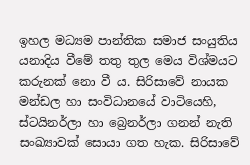ඉහල මධ්‍යම පාන්තික සමාජ සංයුතිය යනාදිය වීමේ තතු තුල මෙය විශ්මයට කරුනක් නො වී ය. සිරිසාවේ නායක මන්ඩල හා සංවිධානයේ වාටියෙහි, ස්ටයිනර්ලා හා බ්‍රෙනර්ලා ගනන් නැති සංඛ්‍යාවක් සොයා ගත හැක. සිරිසාවේ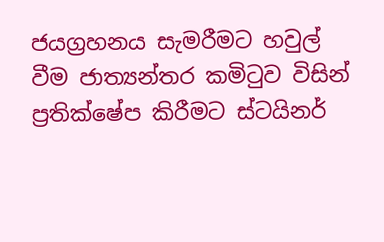ජයග්‍රහනය සැමරීමට හවුල් වීම ජාත්‍යන්තර කමිටුව විසින් ප්‍රතික්ෂේප කිරීමට ස්ටයිනර්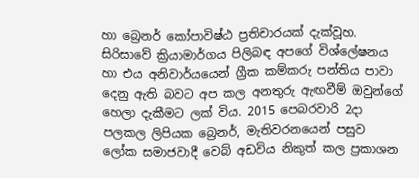හා බ්‍රෙනර් කෝපාවිෂ්ඨ ප්‍රතිචාරයක් දැක්වූහ. සිරිසාවේ ක්‍රියාමාර්ගය පිලිබඳ අපගේ විශ්ලේෂනය හා එය අනිවාර්යයෙන් ග්‍රීක කම්කරු පන්තිය පාවා දෙනු ඇති බවට අප කල අනතුරු ඇඟවීම් ඔවුන්ගේ හෙලා දැකීමට ලක් විය. 2015 පෙබරවාරි 2දා පලකල ලිපියක බ්‍රෙනර්, මැතිවරනයෙන් පසුව ලෝක සමාජවාදී වෙබ් අඩවිය නිකුත් කල ප්‍රකාශන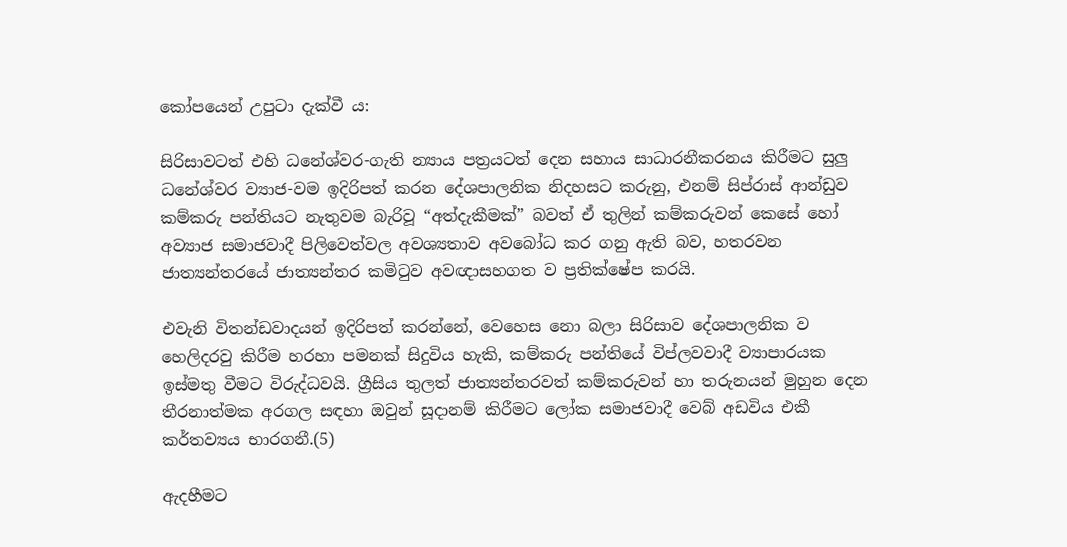කෝපයෙන් උපුටා දැක්වී ය:

සිරිසාවටත් එහි ධනේශ්වර-ගැති න්‍යාය පත්‍රයටත් දෙන සහාය සාධාරනීකරනය කිරීමට සුලු ධනේශ්වර ව්‍යාජ-වම ඉදිරිපත් කරන දේශපාලනික නිදහසට කරුනු, එනම් සිප්රාස් ආන්ඩුව කම්කරු පන්තියට නැතුවම බැරිවූ “අත්දැකීමක්” බවත් ඒ තුලින් කම්කරුවන් කෙසේ හෝ අව්‍යාජ සමාජවාදී පිලිවෙත්වල අවශ්‍යතාව අවබෝධ කර ගනු ඇති බව, හතරවන ජාත්‍යන්තරයේ ජාත්‍යන්තර කමිටුව අවඥාසහගත ව ප්‍රතික්ෂේප කරයි.

එවැනි විතන්ඩවාදයන් ඉදිරිපත් කරන්නේ, වෙහෙස නො බලා සිරිසාව දේශපාලනික ව හෙලිදරවු කිරීම හරහා පමනක් සිදුවිය හැකි, කම්කරු පන්තියේ විප්ලවවාදී ව්‍යාපාරයක ඉස්මතු වීමට විරුද්ධවයි. ග්‍රීසිය තුලත් ජාත්‍යන්තරවත් කම්කරුවන් හා තරුනයන් මුහුන දෙන තීරනාත්මක අරගල සඳහා ඔවුන් සූදානම් කිරීමට ලෝක සමාජවාදී වෙබ් අඩවිය එකී කර්තව්‍යය භාරගනී.(5)

ඇදහීමට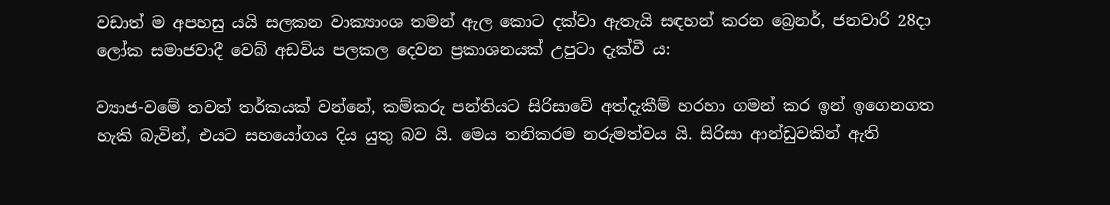වඩාත් ම අපහසු යයි සලකන වාක්‍යාංශ තමන් ඇල කොට දක්වා ඇතැයි සඳහන් කරන බ්‍රෙනර්, ජනවාරි 28දා ලෝක සමාජවාදී වෙබ් අඩවිය පලකල දෙවන ප්‍රකාශනයක් උපුටා දැක්වී ය:

ව්‍යාජ-වමේ තවත් තර්කයක් වන්නේ, කම්කරු පන්තියට සිරිසාවේ අත්දැකීම් හරහා ගමන් කර ඉන් ඉගෙනගත හැකි බැවින්, එයට සහයෝගය දිය යුතු බව යි. මෙය තනිකරම නරුමත්වය යි. සිරිසා ආන්ඩුවකින් ඇති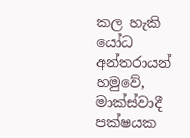කල හැකි යෝධ අන්තරායන් හමුවේ, මාක්ස්වාදී පක්ෂයක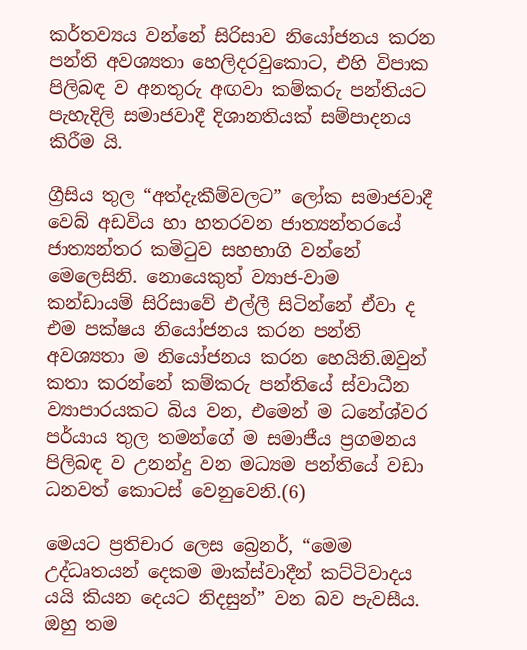කර්තව්‍යය වන්නේ සිරිසාව නියෝජනය කරන පන්ති අවශ්‍යතා හෙලිදරවුකොට, එහි විපාක පිලිබඳ ව අනතුරු අඟවා කම්කරු පන්තියට පැහැදිලි සමාජවාදී දිශානතියක් සම්පාදනය කිරීම යි.

ග්‍රීසිය තුල “අත්දැකීම්වලට” ලෝක සමාජවාදී වෙබ් අඩවිය හා හතරවන ජාත්‍යන්තරයේ ජාත්‍යන්තර කමිටුව සහභාගි වන්නේ මෙලෙසිනි. නොයෙකුත් ව්‍යාජ-වාම කන්ඩායම් සිරිසාවේ එල්ලී සිටින්නේ ඒවා ද එම පක්ෂය නියෝජනය කරන පන්ති අවශ්‍යතා ම නියෝජනය කරන හෙයිනි.ඔවුන් කතා කරන්නේ කම්කරු පන්තියේ ස්වාධීන ව්‍යාපාරයකට බිය වන, එමෙන් ම ධනේශ්වර පර්යාය තුල තමන්ගේ ම සමාජීය ප්‍රගමනය පිලිබඳ ව උනන්දු වන මධ්‍යම පන්තියේ වඩා ධනවත් කොටස් වෙනුවෙනි.(6)

මෙයට ප්‍රතිචාර ලෙස බ්‍රෙනර්, “මෙම උද්ධෘතයන් දෙකම මාක්ස්වාදීන් කට්ටිවාදය යයි කියන දෙයට නිදසුන්” වන බව පැවසීය. ඔහු තම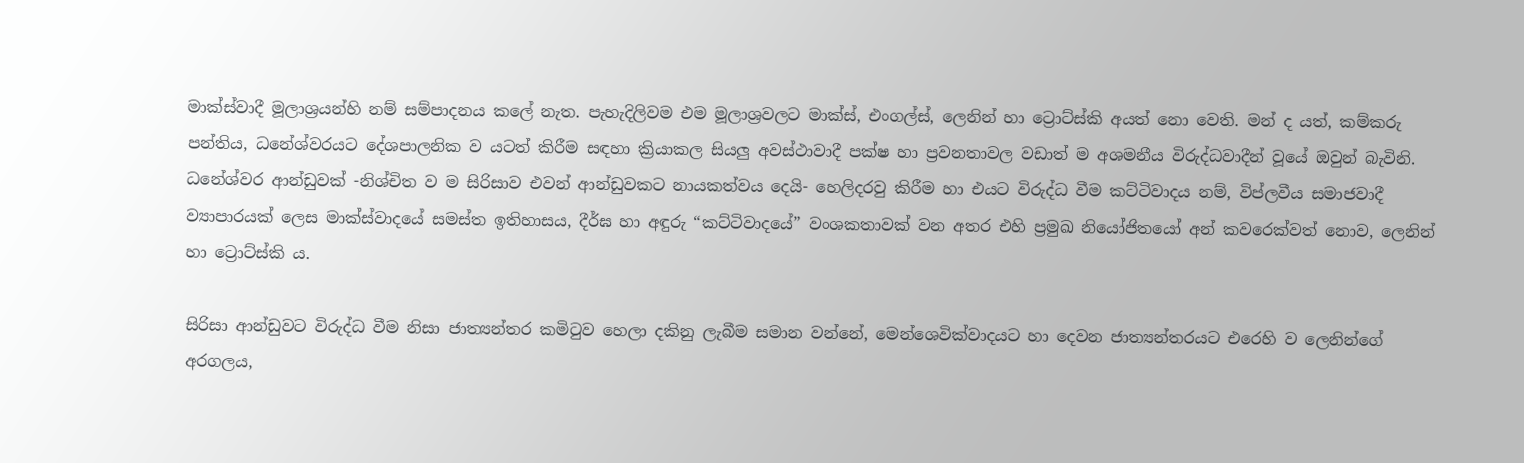මාක්ස්වාදී මූලාශ්‍රයන්හි නම් සම්පාදනය කලේ නැත. පැහැදිලිවම එම මූලාශ්‍රවලට මාක්ස්, එංගල්ස්, ලෙනින් හා ට්‍රොට්ස්කි අයත් නො වෙති. මන් ද යත්, කම්කරු පන්තිය, ධනේශ්වරයට දේශපාලනික ව යටත් කිරීම සඳහා ක්‍රියාකල සියලු අවස්ථාවාදී පක්ෂ හා ප්‍රවනතාවල වඩාත් ම අශමනීය විරුද්ධවාදීන් වූයේ ඔවුන් බැවිනි. ධනේශ්වර ආන්ඩුවක් -නිශ්චිත ව ම සිරිසාව එවන් ආන්ඩුවකට නායකත්වය දෙයි- හෙලිදරවු කිරීම හා එයට විරුද්ධ වීම කට්ටිවාදය නම්, විප්ලවීය සමාජවාදී ව්‍යාපාරයක් ලෙස මාක්ස්වාදයේ සමස්ත ඉතිහාසය, දීර්ඝ හා අඳුරු “කට්ටිවාදයේ” වංශකතාවක් වන අතර එහි ප්‍රමුඛ නියෝජිතයෝ අන් කවරෙක්වත් නොව, ලෙනින් හා ට්‍රොට්ස්කි ය.

සිරිසා ආන්ඩුවට විරුද්ධ වීම නිසා ජාත්‍යන්තර කමිටුව හෙලා දකිනු ලැබීම සමාන වන්නේ, මෙන්ශෙවික්වාදයට හා දෙවන ජාත්‍යන්තරයට එරෙහි ව ලෙනින්ගේ අරගලය,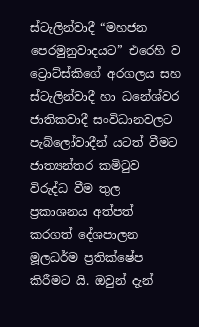ස්ටැලින්වාදී “මහජන පෙරමුනුවාදයට” එරෙහි ව ට්‍රොට්ස්කිගේ අරගලය සහ ස්ටැලින්වාදී හා ධනේශ්වර ජාතිකවාදී සංවිධානවලට පැබ්ලෝවාදීන් යටත් වීමට ජාත්‍යන්තර කමිටුව විරුද්ධ වීම තුල ප්‍රකාශනය අත්පත් කරගත් දේශපාලන මූලධර්ම ප්‍රතික්ෂේප කිරීමට යි. ඔවුන් දැන්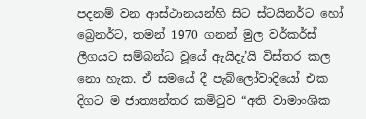පදනම් වන ආස්ථානයන්හි සිට ස්ටයිනර්ට හෝ බ්‍රෙනර්ට, තමන් 1970 ගනන් මුල වර්කර්ස් ලීගයට සම්බන්ධ වූයේ ඇයිදැ’යි විස්තර කල නො හැක. ඒ සමයේ දී පැබ්ලෝවාදියෝ එක දිගට ම ජාත්‍යන්තර කමිටුව “අති වාමාංශික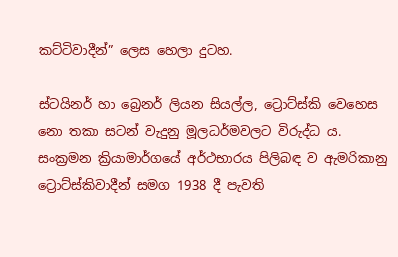කට්ටිවාදීන්” ලෙස හෙලා දුටහ.

ස්ටයිනර් හා බ්‍රෙනර් ලියන සියල්ල, ට්‍රොට්ස්කි වෙහෙස නො තකා සටන් වැදුනු මූලධර්මවලට විරුද්ධ ය. සංක්‍රමන ක්‍රියාමාර්ගයේ අර්ථභාරය පිලිබඳ ව ඇමරිකානු ට්‍රොට්ස්කිවාදීන් සමග 1938 දී පැවති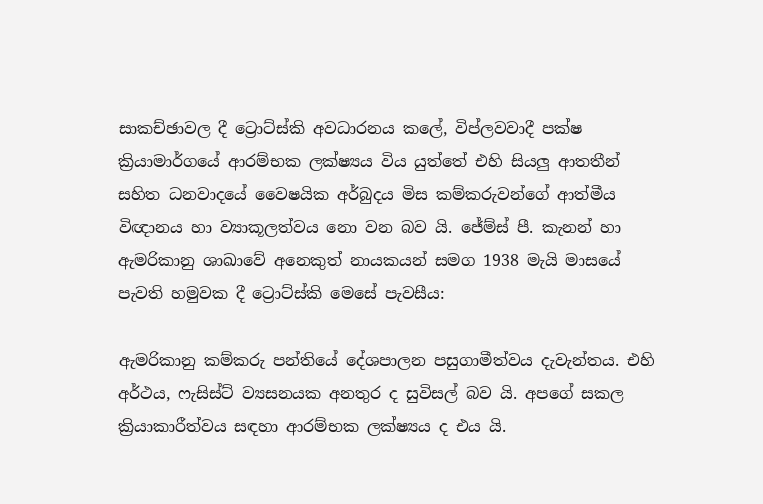සාකච්ඡාවල දී ට්‍රොට්ස්කි අවධාරනය කලේ, විප්ලවවාදී පක්ෂ ක්‍රියාමාර්ගයේ ආරම්භක ලක්ෂ්‍යය විය යුත්තේ එහි සියලු ආතතීන් සහිත ධනවාදයේ වෛෂයික අර්බුදය මිස කම්කරුවන්ගේ ආත්මීය විඥානය හා ව්‍යාකූලත්වය නො වන බව යි. ජේම්ස් පී. කැනන් හා ඇමරිකානු ශාඛාවේ අනෙකුත් නායකයන් සමග 1938 මැයි මාසයේ පැවති හමුවක දී ට්‍රොට්ස්කි මෙසේ පැවසීය:

ඇමරිකානු කම්කරු පන්තියේ දේශපාලන පසුගාමීත්වය දැවැන්තය. එහි අර්ථය, ෆැසිස්ට් ව්‍යසනයක අනතුර ද සුවිසල් බව යි. අපගේ සකල ක්‍රියාකාරීත්වය සඳහා ආරම්භක ලක්ෂ්‍යය ද එය යි.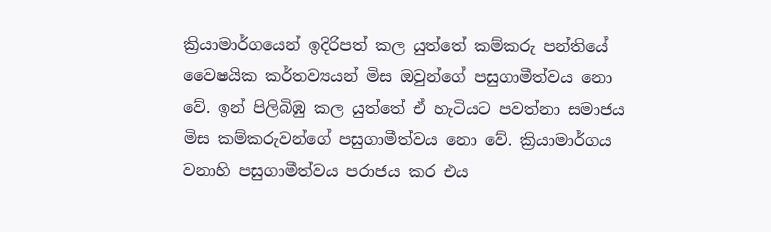ක්‍රියාමාර්ගයෙන් ඉදිරිපත් කල යුත්තේ කම්කරු පන්තියේ වෛෂයික කර්තව්‍යයන් මිස ඔවුන්ගේ පසුගාමීත්වය නො වේ. ඉන් පිලිබිඹු කල යුත්තේ ඒ හැටියට පවත්නා සමාජය මිස කම්කරුවන්ගේ පසුගාමීත්වය නො වේ. ක්‍රියාමාර්ගය වනාහි පසුගාමීත්වය පරාජය කර එය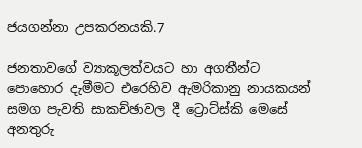ජයගන්නා උපකරනයකි.7

ජනතාවගේ ව්‍යාකූලත්වයට හා අගතීන්ට පොහොර දැමීමට එරෙහිව ඇමරිකානු නායකයන් සමග පැවති සාකච්ඡාවල දී ට්‍රොට්ස්කි මෙසේ අනතුරු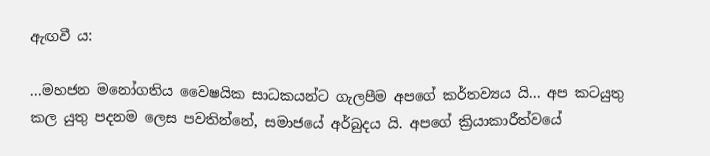ඇඟවී ය:

...මහජන මනෝගතිය වෛෂයික සාධකයන්ට ගැලපීම අපගේ කර්තව්‍යය යි... අප කටයුතු කල යුතු පදනම ලෙස පවතින්නේ, සමාජයේ අර්බුදය යි. අපගේ ක්‍රියාකාරීත්වයේ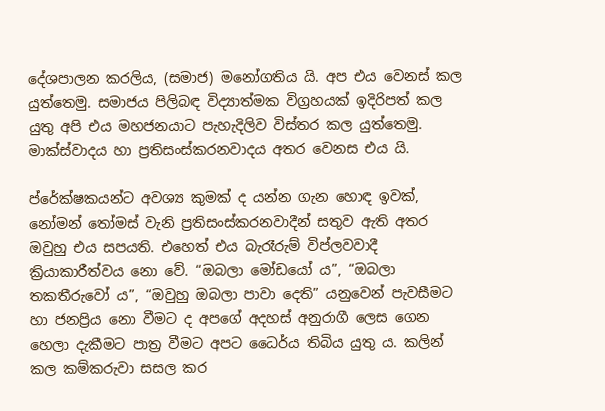දේශපාලන කරලිය, (සමාජ) මනෝගතිය යි. අප එය වෙනස් කල යුත්තෙමු. සමාජය පිලිබඳ විද්‍යාත්මක විග්‍රහයක් ඉදිරිපත් කල යුතු අපි එය මහජනයාට පැහැදිලිව විස්තර කල යුත්තෙමු. මාක්ස්වාදය හා ප්‍රතිසංස්කරනවාදය අතර වෙනස එය යි.

ප්රේක්ෂකයන්ට අවශ්‍ය කුමක් ද යන්න ගැන හොඳ ඉවක්, නෝමන් තෝමස් වැනි ප්‍රතිසංස්කරනවාදීන් සතුව ඇති අතර ඔවුහු එය සපයති. එහෙත් එය බැරෑරුම් විප්ලවවාදී ක්‍රියාකාරීත්වය නො වේ. “ඔබලා මෝඩයෝ ය”, “ඔබලා තකතීරුවෝ ය”, “ඔවුහු ඔබලා පාවා දෙති” යනුවෙන් පැවසීමට හා ජනප්‍රිය නො වීමට ද අපගේ අදහස් අනුරාගී ලෙස ගෙන හෙලා දැකීමට පාත්‍ර වීමට අපට ධෛර්ය තිබිය යුතු ය. කලින් කල කම්කරුවා සසල කර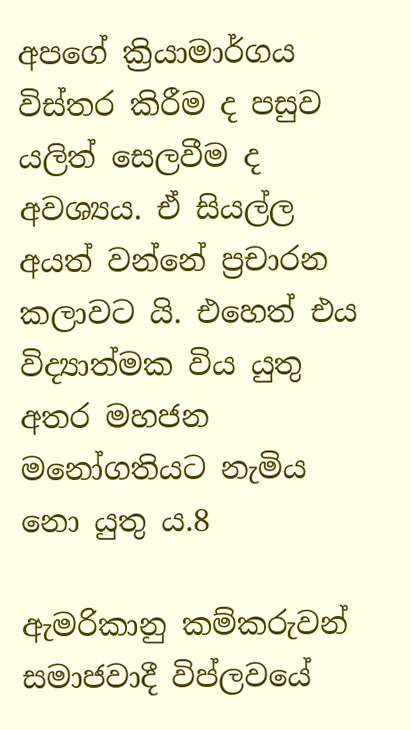අපගේ ක්‍රියාමාර්ගය විස්තර කිරීම ද පසුව යලිත් සෙලවීම ද අවශ්‍යය. ඒ සියල්ල අයත් වන්නේ ප්‍රචාරන කලාවට යි. එහෙත් එය විද්‍යාත්මක විය යුතු අතර මහජන මනෝගතියට නැමිය නො යුතු ය.8

ඇමරිකානු කම්කරුවන් සමාජවාදී විප්ලවයේ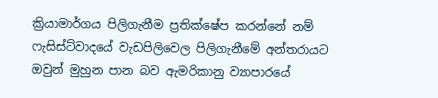ක්‍රියාමාර්ගය පිලිගැනීම ප්‍රතික්ෂේප කරන්නේ නම් ෆැසිස්ට්වාදයේ වැඩපිලිවෙල පිලිගැනීමේ අන්තරායට ඔවුන් මුහුන පාන බව ඇමරිකානු ව්‍යාපාරයේ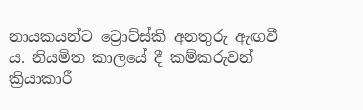නායකයන්ට ට්‍රොට්ස්කි අනතුරු ඇඟවී ය. නියමිත කාලයේ දී කම්කරුවන් ක්‍රියාකාරී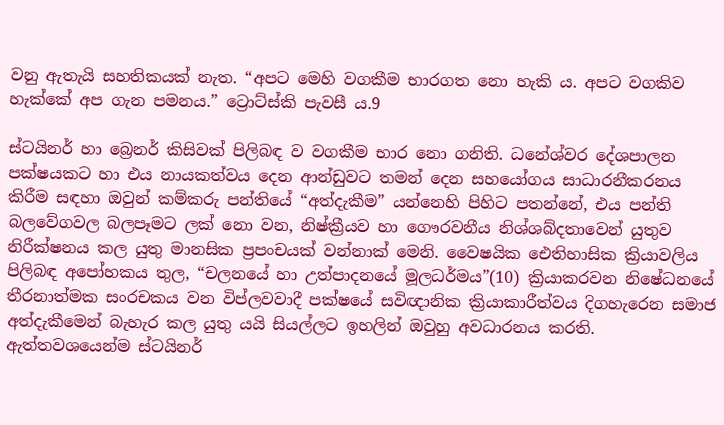වනු ඇතැයි සහතිකයක් නැත. “අපට මෙහි වගකීම භාරගත නො හැකි ය. අපට වගකිව හැක්කේ අප ගැන පමනය.” ට්‍රොට්ස්කි පැවසී ය.9

ස්ටයිනර් හා බ්‍රෙනර් කිසිවක් පිලිබඳ ව වගකීම භාර නො ගනිති. ධනේශ්වර දේශපාලන පක්ෂයකට හා එය නායකත්වය දෙන ආන්ඩුවට තමන් දෙන සහයෝගය සාධාරනීකරනය කිරීම සඳහා ඔවුන් කම්කරු පන්තියේ “අත්දැකීම” යන්නෙහි පිහිට පතන්නේ, එය පන්ති බලවේගවල බලපෑමට ලක් නො වන, නිෂ්ක්‍රීයව හා ගෞරවනීය නිශ්ශබ්දතාවෙන් යුතුව නිරීක්ෂනය කල යුතු මානසික ප්‍රපංචයක් වන්නාක් මෙනි. වෛෂයික ඓතිහාසික ක්‍රියාවලිය පිලිබඳ අපෝහකය තුල, “චලනයේ හා උත්පාදනයේ මූලධර්මය”(10) ක්‍රියාකරවන නිෂේධනයේ තීරනාත්මක සංරචකය වන විප්ලවවාදී පක්ෂයේ සවිඥානික ක්‍රියාකාරීත්වය දිගහැරෙන සමාජ අත්දැකීමෙන් බැහැර කල යුතු යයි සියල්ලට ඉහලින් ඔවුහු අවධාරනය කරති. ඇත්තවශයෙන්ම ස්ටයිනර්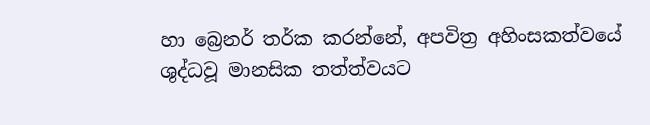හා බ්‍රෙනර් තර්ක කරන්නේ, අපවිත්‍ර අහිංසකත්වයේ ශුද්ධවූ මානසික තත්ත්වයට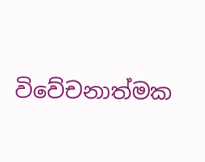විවේචනාත්මක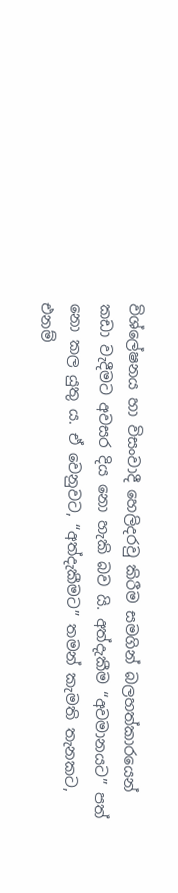විශ්ලේෂනය හා විසංවාදී හෙලිදරවු කිරීම සමගින් බලහත්කාරයෙන් කඩා වැදීමට අවසර දිය නො හැකි බව යි. අත්දැකීම “අවමානයට” පත් නො කල යුතු ය. ඒ වෙනුවට, “අත්දැකීමට” තමන් කැමති තැනකට, එනම්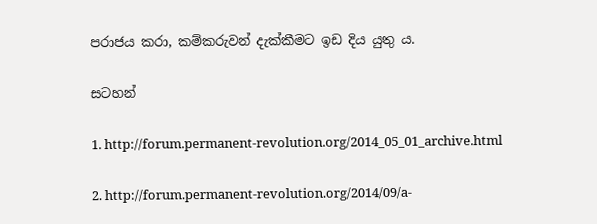පරාජය කරා, කම්කරුවන් දැක්කීමට ඉඩ දිය යුතු ය.

සටහන්

1. http://forum.permanent-revolution.org/2014_05_01_archive.html

2. http://forum.permanent-revolution.org/2014/09/a-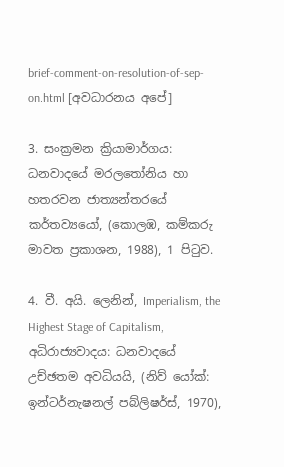brief-comment-on-resolution-of-sep-on.html [අවධාරනය අපේ]

3. සංක්‍රමන ක්‍රියාමාර්ගය: ධනවාදයේ මරලතෝනිය හා හතරවන ජාත්‍යන්තරයේ කර්තව්‍යයෝ, (කොලඹ, කම්කරු මාවත ප්‍රකාශන, 1988), 1 පිටුව.

4. වී. අයි. ලෙනින්, Imperialism, the Highest Stage of Capitalism, අධිරාජ්‍යවාදය: ධනවාදයේ උච්ඡතම අවධියයි, (නිව් යෝක්: ඉන්ටර්නැෂනල් පබ්ලිෂර්ස්, 1970),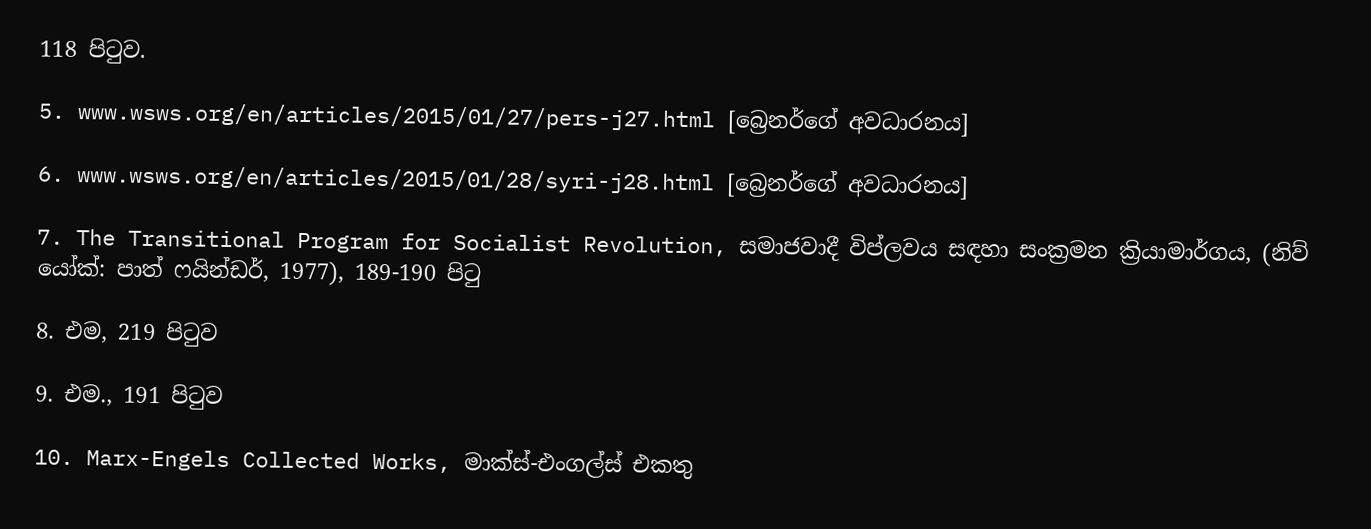118 පිටුව.

5. www.wsws.org/en/articles/2015/01/27/pers-j27.html [බ්‍රෙනර්ගේ අවධාරනය]

6. www.wsws.org/en/articles/2015/01/28/syri-j28.html [බ්‍රෙනර්ගේ අවධාරනය]

7. The Transitional Program for Socialist Revolution, සමාජවාදී විප්ලවය සඳහා සංක්‍රමන ක්‍රියාමාර්ගය, (නිව් යෝක්: පාත් ෆයින්ඩර්, 1977), 189-190 පිටු

8. එම, 219 පිටුව

9. එම., 191 පිටුව

10. Marx-Engels Collected Works, මාක්ස්-එංගල්ස් එකතු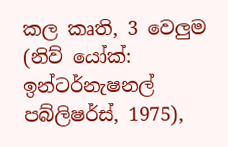කල කෘති, 3 වෙලුම (නිව් යෝක්: ඉන්ටර්නැෂනල් පබ්ලිෂර්ස්, 1975),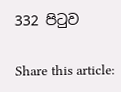332 පිටුව

Share this article: